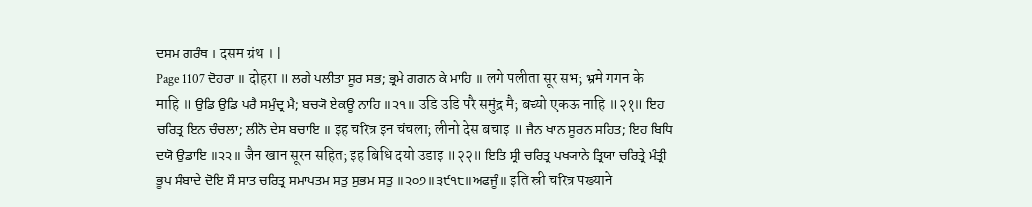ਦਸਮ ਗਰੰਥ । दसम ग्रंथ । |
Page 1107 ਦੋਹਰਾ ॥ दोहरा ॥ ਲਗੇ ਪਲੀਤਾ ਸੂਰ ਸਭ; ਭ੍ਰਮੇ ਗਗਨ ਕੇ ਮਾਹਿ ॥ लगे पलीता सूर सभ; भ्रमे गगन के माहि ॥ ਉਡਿ ਉਡਿ ਪਰੈ ਸਮੁੰਦ੍ਰ ਮੈ; ਬਚ੍ਯੋ ਏਕਊ ਨਾਹਿ ॥੨੧॥ उडि उडि परै समुंद्र मै; बच्यो एकऊ नाहि ॥२१॥ ਇਹ ਚਰਿਤ੍ਰ ਇਨ ਚੰਚਲਾ; ਲੀਨੋ ਦੇਸ ਬਚਾਇ ॥ इह चरित्र इन चंचला; लीनो देस बचाइ ॥ ਜੈਨ ਖਾਨ ਸੂਰਨ ਸਹਿਤ; ਇਹ ਬਿਧਿ ਦਯੋ ਉਡਾਇ ॥੨੨॥ जैन खान सूरन सहित; इह बिधि दयो उडाइ ॥२२॥ ਇਤਿ ਸ੍ਰੀ ਚਰਿਤ੍ਰ ਪਖ੍ਯਾਨੇ ਤ੍ਰਿਯਾ ਚਰਿਤ੍ਰੇ ਮੰਤ੍ਰੀ ਭੂਪ ਸੰਬਾਦੇ ਦੋਇ ਸੌ ਸਾਤ ਚਰਿਤ੍ਰ ਸਮਾਪਤਮ ਸਤੁ ਸੁਭਮ ਸਤੁ ॥੨੦੭॥੩੯੧੮॥ਅਫਜੂੰ॥ इति स्री चरित्र पख्याने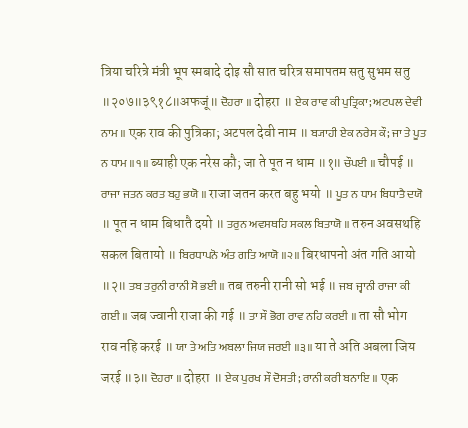त्रिया चरित्रे मंत्री भूप स्मबादे दोइ सौ सात चरित्र समापतम सतु सुभम सतु ॥२०७॥३९१८॥अफजूं॥ ਦੋਹਰਾ ॥ दोहरा ॥ ਏਕ ਰਾਵ ਕੀ ਪੁਤ੍ਰਿਕਾ; ਅਟਪਲ ਦੇਵੀ ਨਾਮ ॥ एक राव की पुत्रिका; अटपल देवी नाम ॥ ਬ੍ਯਾਹੀ ਏਕ ਨਰੇਸ ਕੌ; ਜਾ ਤੇ ਪੂਤ ਨ ਧਾਮ ॥੧॥ ब्याही एक नरेस कौ; जा ते पूत न धाम ॥१॥ ਚੌਪਈ ॥ चौपई ॥ ਰਾਜਾ ਜਤਨ ਕਰਤ ਬਹੁ ਭਯੋ ॥ राजा जतन करत बहु भयो ॥ ਪੂਤ ਨ ਧਾਮ ਬਿਧਾਤੈ ਦਯੋ ॥ पूत न धाम बिधातै दयो ॥ ਤਰੁਨ ਅਵਸਥਹਿ ਸਕਲ ਬਿਤਾਯੋ ॥ तरुन अवसथहि सकल बितायो ॥ ਬਿਰਧਾਪਨੋ ਅੰਤ ਗਤਿ ਆਯੋ ॥੨॥ बिरधापनो अंत गति आयो ॥२॥ ਤਬ ਤਰੁਨੀ ਰਾਨੀ ਸੋ ਭਈ ॥ तब तरुनी रानी सो भई ॥ ਜਬ ਜ੍ਵਾਨੀ ਰਾਜਾ ਕੀ ਗਈ ॥ जब ज्वानी राजा की गई ॥ ਤਾ ਸੌ ਭੋਗ ਰਾਵ ਨਹਿ ਕਰਈ ॥ ता सौ भोग राव नहि करई ॥ ਯਾ ਤੇ ਅਤਿ ਅਬਲਾ ਜਿਯ ਜਰਈ ॥੩॥ या ते अति अबला जिय जरई ॥३॥ ਦੋਹਰਾ ॥ दोहरा ॥ ਏਕ ਪੁਰਖ ਸੌ ਦੋਸਤੀ; ਰਾਨੀ ਕਰੀ ਬਨਾਇ ॥ एक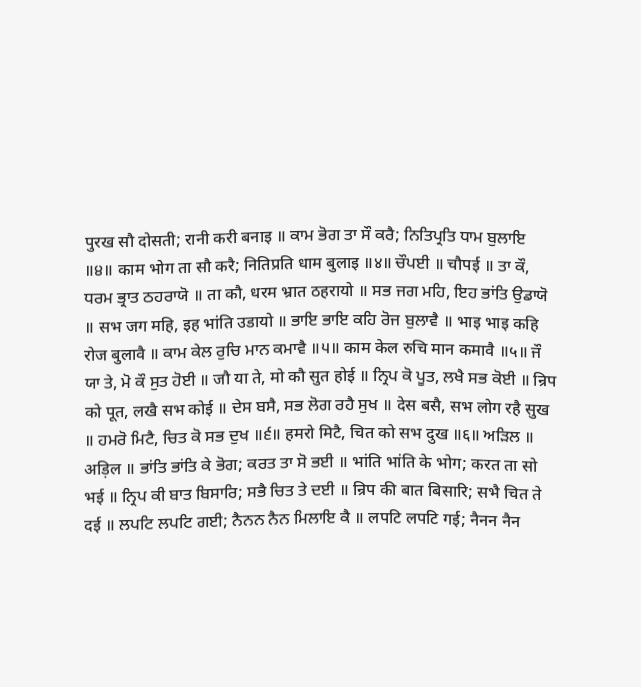पुरख सौ दोसती; रानी करी बनाइ ॥ ਕਾਮ ਭੋਗ ਤਾ ਸੌ ਕਰੈ; ਨਿਤਿਪ੍ਰਤਿ ਧਾਮ ਬੁਲਾਇ ॥੪॥ काम भोग ता सौ करै; नितिप्रति धाम बुलाइ ॥४॥ ਚੌਪਈ ॥ चौपई ॥ ਤਾ ਕੌ, ਧਰਮ ਭ੍ਰਾਤ ਠਹਰਾਯੋ ॥ ता कौ, धरम भ्रात ठहरायो ॥ ਸਭ ਜਗ ਮਹਿ, ਇਹ ਭਾਂਤਿ ਉਡਾਯੋ ॥ सभ जग महि, इह भांति उडायो ॥ ਭਾਇ ਭਾਇ ਕਹਿ ਰੋਜ ਬੁਲਾਵੈ ॥ भाइ भाइ कहि रोज बुलावै ॥ ਕਾਮ ਕੇਲ ਰੁਚਿ ਮਾਨ ਕਮਾਵੈ ॥੫॥ काम केल रुचि मान कमावै ॥५॥ ਜੌ ਯਾ ਤੇ, ਮੋ ਕੌ ਸੁਤ ਹੋਈ ॥ जौ या ते, मो कौ सुत होई ॥ ਨ੍ਰਿਪ ਕੋ ਪੂਤ, ਲਖੈ ਸਭ ਕੋਈ ॥ न्रिप को पूत, लखै सभ कोई ॥ ਦੇਸ ਬਸੈ, ਸਭ ਲੋਗ ਰਹੈ ਸੁਖ ॥ देस बसै, सभ लोग रहै सुख ॥ ਹਮਰੋ ਮਿਟੈ, ਚਿਤ ਕੋ ਸਭ ਦੁਖ ॥੬॥ हमरो मिटै, चित को सभ दुख ॥६॥ ਅੜਿਲ ॥ अड़िल ॥ ਭਾਂਤਿ ਭਾਂਤਿ ਕੇ ਭੋਗ; ਕਰਤ ਤਾ ਸੋ ਭਈ ॥ भांति भांति के भोग; करत ता सो भई ॥ ਨ੍ਰਿਪ ਕੀ ਬਾਤ ਬਿਸਾਰਿ; ਸਭੈ ਚਿਤ ਤੇ ਦਈ ॥ न्रिप की बात बिसारि; सभै चित ते दई ॥ ਲਪਟਿ ਲਪਟਿ ਗਈ; ਨੈਨਨ ਨੈਨ ਮਿਲਾਇ ਕੈ ॥ लपटि लपटि गई; नैनन नैन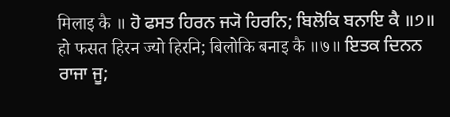मिलाइ कै ॥ ਹੋ ਫਸਤ ਹਿਰਨ ਜ੍ਯੋ ਹਿਰਨਿ; ਬਿਲੋਕਿ ਬਨਾਇ ਕੈ ॥੭॥ हो फसत हिरन ज्यो हिरनि; बिलोकि बनाइ कै ॥७॥ ਇਤਕ ਦਿਨਨ ਰਾਜਾ ਜੂ;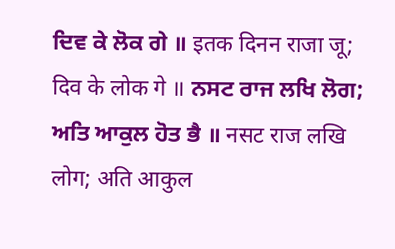ਦਿਵ ਕੇ ਲੋਕ ਗੇ ॥ इतक दिनन राजा जू; दिव के लोक गे ॥ ਨਸਟ ਰਾਜ ਲਖਿ ਲੋਗ; ਅਤਿ ਆਕੁਲ ਹੋਤ ਭੈ ॥ नसट राज लखि लोग; अति आकुल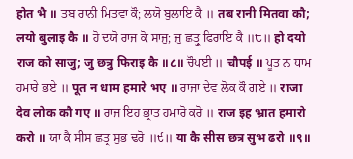होत भै ॥ ਤਬ ਰਾਨੀ ਮਿਤਵਾ ਕੌ; ਲਯੋ ਬੁਲਾਇ ਕੈ ॥ तब रानी मितवा कौ; लयो बुलाइ कै ॥ ਹੋ ਦਯੋ ਰਾਜ ਕੋ ਸਾਜੁ; ਜੁ ਛਤ੍ਰੁ ਫਿਰਾਇ ਕੈ ॥੮॥ हो दयो राज को साजु; जु छत्रु फिराइ कै ॥८॥ ਚੌਪਈ ॥ चौपई ॥ ਪੂਤ ਨ ਧਾਮ ਹਮਾਰੇ ਭਏ ॥ पूत न धाम हमारे भए ॥ ਰਾਜਾ ਦੇਵ ਲੋਕ ਕੌ ਗਏ ॥ राजा देव लोक कौ गए ॥ ਰਾਜ ਇਹ ਭ੍ਰਾਤ ਹਮਾਰੋ ਕਰੋ ॥ राज इह भ्रात हमारो करो ॥ ਯਾ ਕੈ ਸੀਸ ਛਤ੍ਰ ਸੁਭ ਢਰੋ ॥੯॥ या कै सीस छत्र सुभ ढरो ॥९॥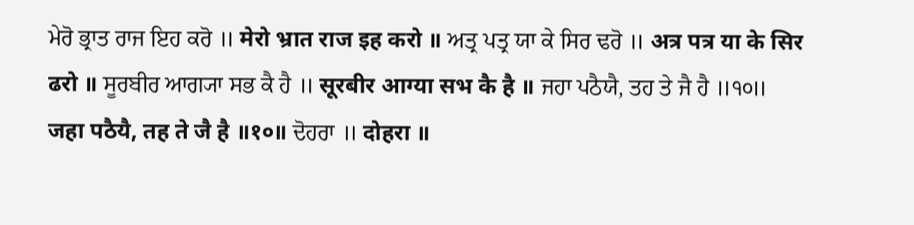ਮੇਰੋ ਭ੍ਰਾਤ ਰਾਜ ਇਹ ਕਰੋ ॥ मेरो भ्रात राज इह करो ॥ ਅਤ੍ਰ ਪਤ੍ਰ ਯਾ ਕੇ ਸਿਰ ਢਰੋ ॥ अत्र पत्र या के सिर ढरो ॥ ਸੂਰਬੀਰ ਆਗ੍ਯਾ ਸਭ ਕੈ ਹੈ ॥ सूरबीर आग्या सभ कै है ॥ ਜਹਾ ਪਠੈਯੈ, ਤਹ ਤੇ ਜੈ ਹੈ ॥੧੦॥ जहा पठैयै, तह ते जै है ॥१०॥ ਦੋਹਰਾ ॥ दोहरा ॥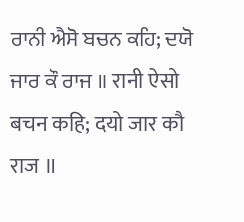ਰਾਨੀ ਐਸੋ ਬਚਨ ਕਹਿ; ਦਯੋ ਜਾਰ ਕੌ ਰਾਜ ॥ रानी ऐसो बचन कहि; दयो जार कौ राज ॥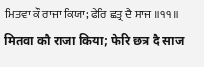ਮਿਤਵਾ ਕੌ ਰਾਜਾ ਕਿਯਾ; ਫੇਰਿ ਛਤ੍ਰ ਦੈ ਸਾਜ ॥੧੧॥ मितवा कौ राजा किया; फेरि छत्र दै साज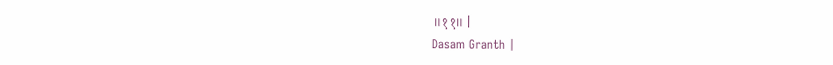॥११॥ |
Dasam Granth |